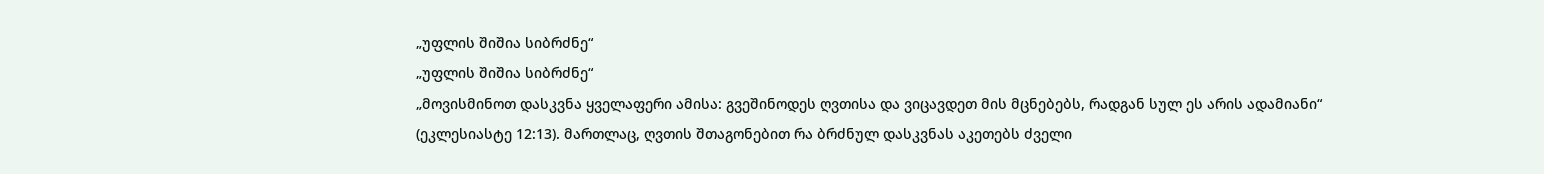„უფლის შიშია სიბრძნე“
„უფლის შიშია სიბრძნე“
„მოვისმინოთ დასკვნა ყველაფერი ამისა: გვეშინოდეს ღვთისა და ვიცავდეთ მის მცნებებს, რადგან სულ ეს არის ადამიანი“ (ეკლესიასტე 12:13). მართლაც, ღვთის შთაგონებით რა ბრძნულ დასკვნას აკეთებს ძველი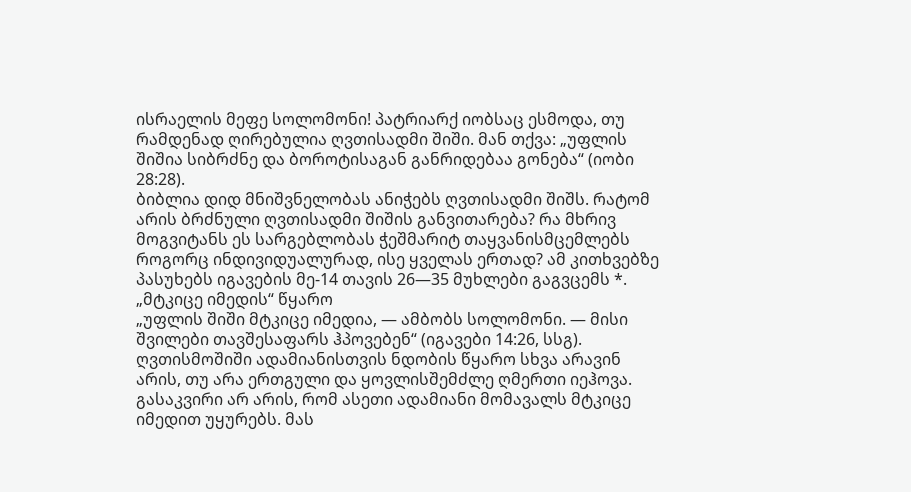ისრაელის მეფე სოლომონი! პატრიარქ იობსაც ესმოდა, თუ რამდენად ღირებულია ღვთისადმი შიში. მან თქვა: „უფლის შიშია სიბრძნე და ბოროტისაგან განრიდებაა გონება“ (იობი 28:28).
ბიბლია დიდ მნიშვნელობას ანიჭებს ღვთისადმი შიშს. რატომ არის ბრძნული ღვთისადმი შიშის განვითარება? რა მხრივ მოგვიტანს ეს სარგებლობას ჭეშმარიტ თაყვანისმცემლებს როგორც ინდივიდუალურად, ისე ყველას ერთად? ამ კითხვებზე პასუხებს იგავების მე-14 თავის 26—35 მუხლები გაგვცემს *.
„მტკიცე იმედის“ წყარო
„უფლის შიში მტკიცე იმედია, — ამბობს სოლომონი. — მისი შვილები თავშესაფარს ჰპოვებენ“ (იგავები 14:26, სსგ). ღვთისმოშიში ადამიანისთვის ნდობის წყარო სხვა არავინ არის, თუ არა ერთგული და ყოვლისშემძლე ღმერთი იეჰოვა. გასაკვირი არ არის, რომ ასეთი ადამიანი მომავალს მტკიცე იმედით უყურებს. მას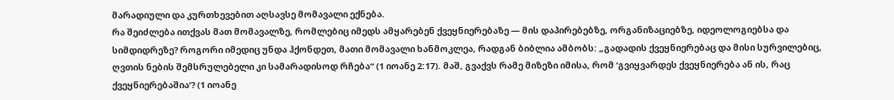მარადიული და კურთხევებით აღსავსე მომავალი ექნება.
რა შეიძლება ითქვას მათ მომავალზე, რომლებიც იმედს ამყარებენ ქვეყნიერებაზე — მის დაპირებებზე, ორგანიზაციებზე, იდეოლოგიებსა და სიმდიდრეზე? როგორი იმედიც უნდა ჰქონდეთ, მათი მომავალი ხანმოკლეა, რადგან ბიბლია ამბობს: „გადადის ქვეყნიერებაც და მისი სურვილებიც, ღვთის ნების შემსრულებელი კი სამარადისოდ რჩება“ (1 იოანე 2:17). მაშ, გვაქვს რამე მიზეზი იმისა, რომ ‘გვიყვარდეს ქვეყნიერება ან ის, რაც ქვეყნიერებაშია’? (1 იოანე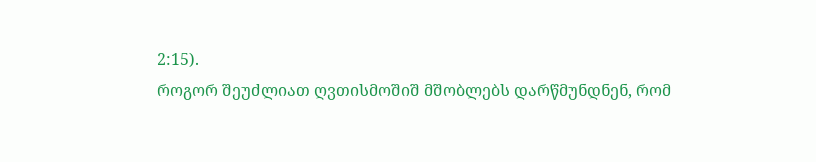2:15).
როგორ შეუძლიათ ღვთისმოშიშ მშობლებს დარწმუნდნენ, რომ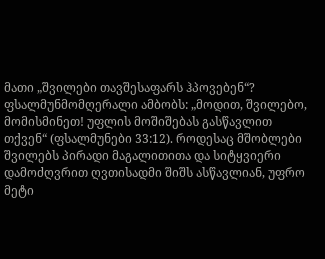მათი „შვილები თავშესაფარს ჰპოვებენ“? ფსალმუნმომღერალი ამბობს: „მოდით, შვილებო, მომისმინეთ! უფლის მოშიშებას გასწავლით თქვენ“ (ფსალმუნები 33:12). როდესაც მშობლები შვილებს პირადი მაგალითითა და სიტყვიერი დამოძღვრით ღვთისადმი შიშს ასწავლიან, უფრო მეტი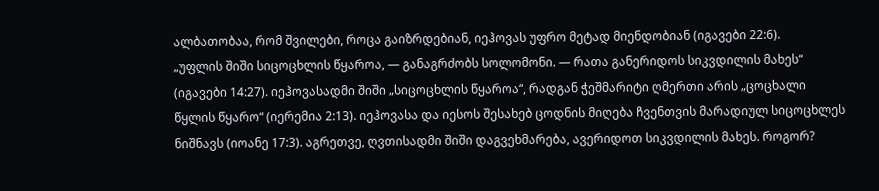ალბათობაა, რომ შვილები, როცა გაიზრდებიან, იეჰოვას უფრო მეტად მიენდობიან (იგავები 22:6).
„უფლის შიში სიცოცხლის წყაროა, — განაგრძობს სოლომონი. — რათა განერიდოს სიკვდილის მახეს“ (იგავები 14:27). იეჰოვასადმი შიში „სიცოცხლის წყაროა“, რადგან ჭეშმარიტი ღმერთი არის „ცოცხალი წყლის წყარო“ (იერემია 2:13). იეჰოვასა და იესოს შესახებ ცოდნის მიღება ჩვენთვის მარადიულ სიცოცხლეს ნიშნავს (იოანე 17:3). აგრეთვე, ღვთისადმი შიში დაგვეხმარება, ავერიდოთ სიკვდილის მახეს. როგორ?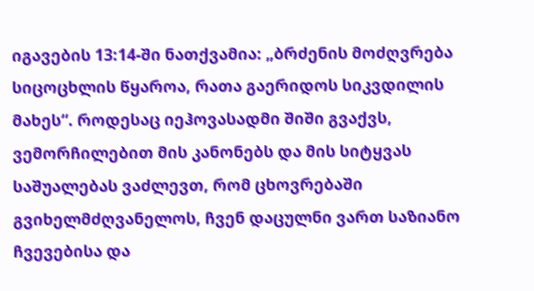იგავების 13:14-ში ნათქვამია: „ბრძენის მოძღვრება სიცოცხლის წყაროა, რათა გაერიდოს სიკვდილის მახეს“. როდესაც იეჰოვასადმი შიში გვაქვს, ვემორჩილებით მის კანონებს და მის სიტყვას საშუალებას ვაძლევთ, რომ ცხოვრებაში გვიხელმძღვანელოს, ჩვენ დაცულნი ვართ საზიანო ჩვევებისა და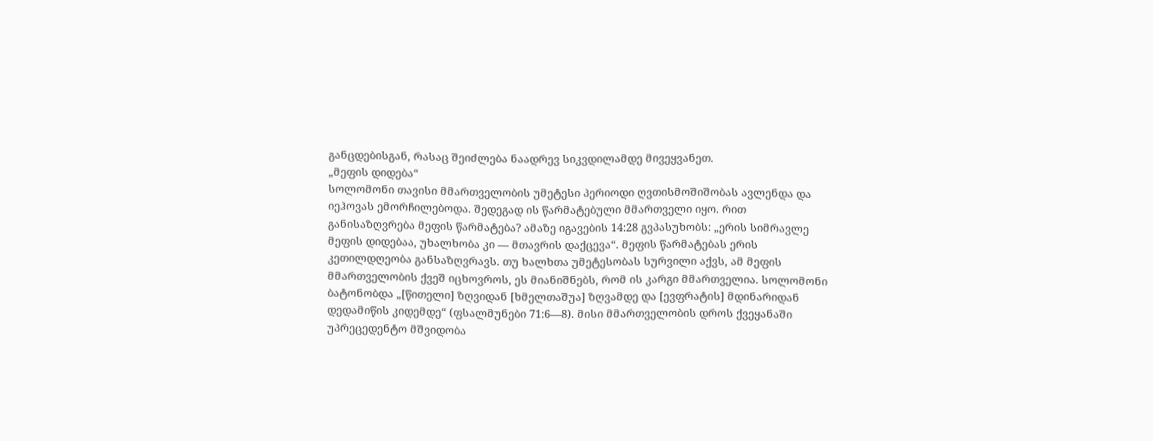განცდებისგან, რასაც შეიძლება ნაადრევ სიკვდილამდე მივეყვანეთ.
„მეფის დიდება“
სოლომონი თავისი მმართველობის უმეტესი პერიოდი ღვთისმოშიშობას ავლენდა და იეჰოვას ემორჩილებოდა. შედეგად ის წარმატებული მმართველი იყო. რით განისაზღვრება მეფის წარმატება? ამაზე იგავების 14:28 გვპასუხობს: „ერის სიმრავლე მეფის დიდებაა, უხალხობა კი — მთავრის დაქცევა“. მეფის წარმატებას ერის კეთილდღეობა განსაზღვრავს. თუ ხალხთა უმეტესობას სურვილი აქვს, ამ მეფის მმართველობის ქვეშ იცხოვროს, ეს მიანიშნებს, რომ ის კარგი მმართველია. სოლომონი ბატონობდა „[წითელი] ზღვიდან [ხმელთაშუა] ზღვამდე და [ევფრატის] მდინარიდან დედამიწის კიდემდე“ (ფსალმუნები 71:6—8). მისი მმართველობის დროს ქვეყანაში უპრეცედენტო მშვიდობა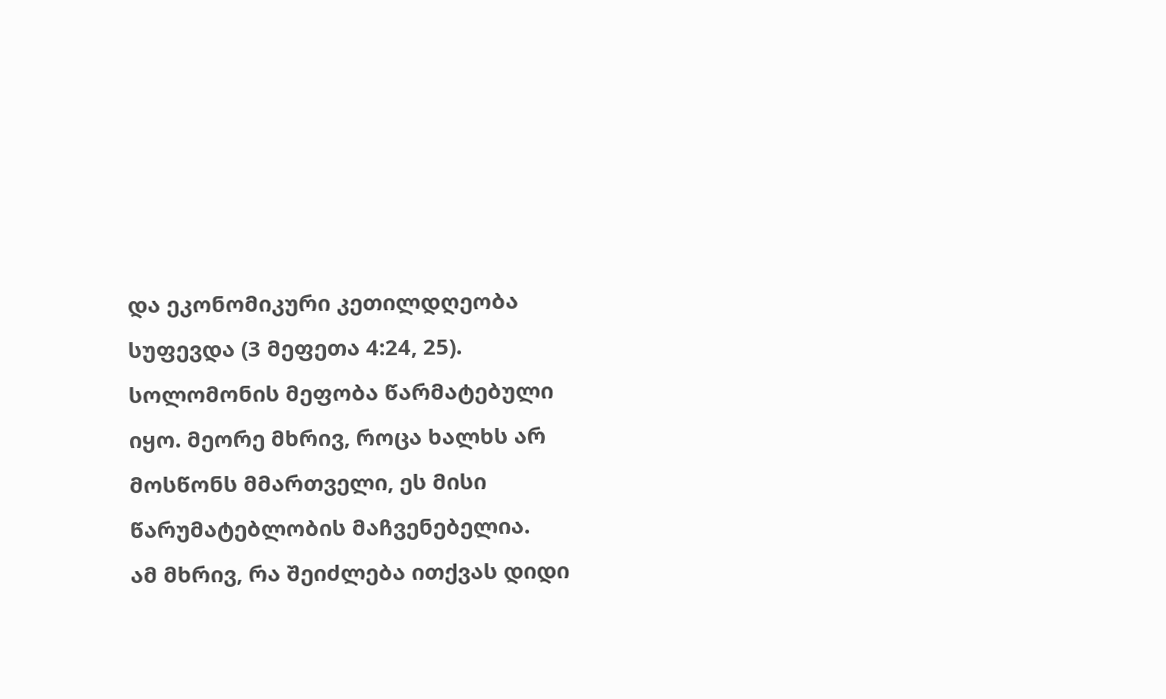და ეკონომიკური კეთილდღეობა სუფევდა (3 მეფეთა 4:24, 25). სოლომონის მეფობა წარმატებული იყო. მეორე მხრივ, როცა ხალხს არ მოსწონს მმართველი, ეს მისი წარუმატებლობის მაჩვენებელია.
ამ მხრივ, რა შეიძლება ითქვას დიდი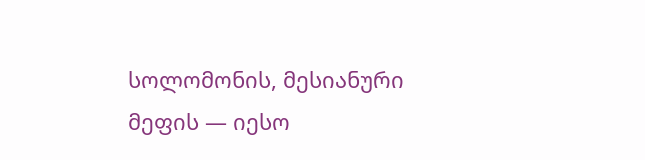სოლომონის, მესიანური მეფის — იესო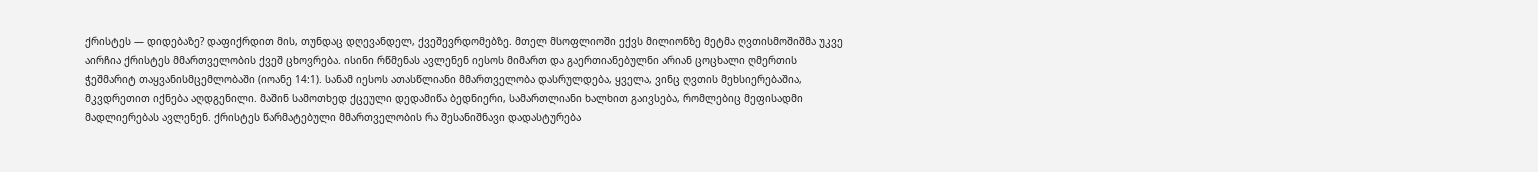ქრისტეს — დიდებაზე? დაფიქრდით მის, თუნდაც დღევანდელ, ქვეშევრდომებზე. მთელ მსოფლიოში ექვს მილიონზე მეტმა ღვთისმოშიშმა უკვე აირჩია ქრისტეს მმართველობის ქვეშ ცხოვრება. ისინი რწმენას ავლენენ იესოს მიმართ და გაერთიანებულნი არიან ცოცხალი ღმერთის ჭეშმარიტ თაყვანისმცემლობაში (იოანე 14:1). სანამ იესოს ათასწლიანი მმართველობა დასრულდება, ყველა, ვინც ღვთის მეხსიერებაშია, მკვდრეთით იქნება აღდგენილი. მაშინ სამოთხედ ქცეული დედამიწა ბედნიერი, სამართლიანი ხალხით გაივსება, რომლებიც მეფისადმი მადლიერებას ავლენენ. ქრისტეს წარმატებული მმართველობის რა შესანიშნავი დადასტურება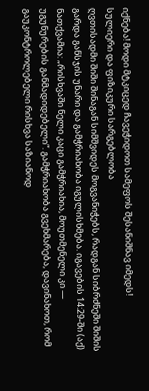იქნება! მოდი მტკიცედ ჩავეჭიდოთ სამეფოს შესანიშნავ იმედს!
სულიერი და ფიზიკური სარგებლობა
ღვთისადმი შიში შინაგან სიმშვიდეს მოგვანიჭებს, რადგან სიბრძნეში შიშის გარდა განსჯის უნარი და გამჭრიახობა იგულისხმება. იგავების 14:29-ში (აქ) ნათქვამია: „რისხვაში ნელი კაცი გამჭრიახია, მოუთმენელი კი — უგუნურების განმადიდებელი“. გამჭრიახობა გვეხმარება, დავინახოთ, რომ გაუკონტროლებელი რისხვა საზიანოდ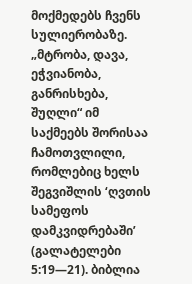მოქმედებს ჩვენს სულიერობაზე. „მტრობა, დავა, ეჭვიანობა, განრისხება, შუღლი“ იმ საქმეებს შორისაა ჩამოთვლილი, რომლებიც ხელს შეგვიშლის ‘ღვთის სამეფოს დამკვიდრებაში’ (გალატელები 5:19—21). ბიბლია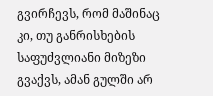გვირჩევს, რომ მაშინაც კი, თუ განრისხების საფუძვლიანი მიზეზი გვაქვს, ამან გულში არ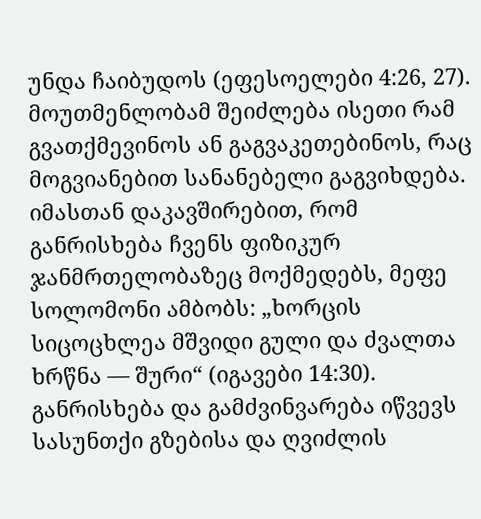უნდა ჩაიბუდოს (ეფესოელები 4:26, 27). მოუთმენლობამ შეიძლება ისეთი რამ გვათქმევინოს ან გაგვაკეთებინოს, რაც მოგვიანებით სანანებელი გაგვიხდება.
იმასთან დაკავშირებით, რომ განრისხება ჩვენს ფიზიკურ ჯანმრთელობაზეც მოქმედებს, მეფე სოლომონი ამბობს: „ხორცის სიცოცხლეა მშვიდი გული და ძვალთა ხრწნა — შური“ (იგავები 14:30). განრისხება და გამძვინვარება იწვევს სასუნთქი გზებისა და ღვიძლის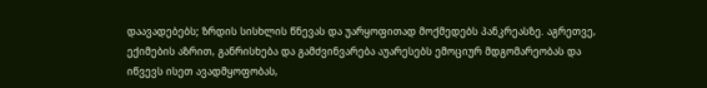დაავადებებს; ზრდის სისხლის წნევას და უარყოფითად მოქმედებს პანკრეასზე. აგრეთვე, ექიმების აზრით, განრისხება და გამძვინვარება აუარესებს ემოციურ მდგომარეობას და იწვევს ისეთ ავადმყოფობას,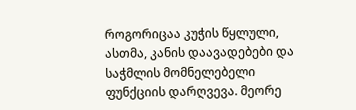როგორიცაა კუჭის წყლული, ასთმა, კანის დაავადებები და საჭმლის მომნელებელი ფუნქციის დარღვევა. მეორე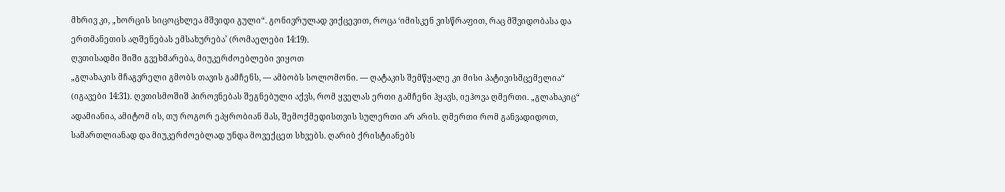მხრივ კი, „ხორცის სიცოცხლეა მშვიდი გული“. გონივრულად ვიქცევით, როცა ‘იმისკენ ვისწრაფით, რაც მშვიდობასა და ერთმანეთის აღშენებას ემსახურება’ (რომაელები 14:19).
ღვთისადმი შიში გვეხმარება, მიუკერძოებლები ვიყოთ
„გლახაკის მჩაგვრელი გმობს თავის გამჩენს, — ამბობს სოლომონი. — ღატაკის შემწყალე კი მისი პატივისმცემელია“ (იგავები 14:31). ღვთისმოშიშ პიროვნებას შეგნებული აქვს, რომ ყველას ერთი გამჩენი ჰყავს, იეჰოვა ღმერთი. „გლახაკიც“ ადამიანია, ამიტომ ის, თუ როგორ ეპყრობიან მას, შემოქმედისთვის სულერთი არ არის. ღმერთი რომ განვადიდოთ, სამართლიანად და მიუკერძოებლად უნდა მოვექცეთ სხვებს. ღარიბ ქრისტიანებს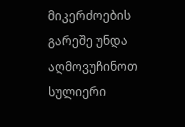მიკერძოების გარეშე უნდა აღმოვუჩინოთ სულიერი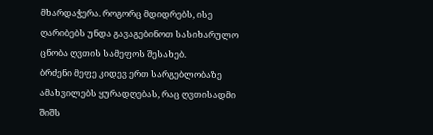მხარდაჭერა. როგორც მდიდრებს, ისე ღარიბებს უნდა გავაგებინოთ სასიხარულო ცნობა ღვთის სამეფოს შესახებ.
ბრძენი მეფე კიდევ ერთ სარგებლობაზე ამახვილებს ყურადღებას, რაც ღვთისადმი შიშს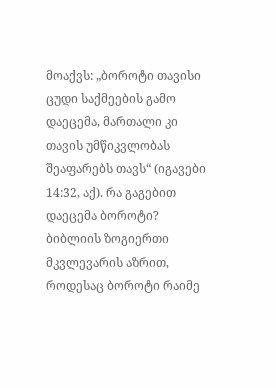მოაქვს: „ბოროტი თავისი ცუდი საქმეების გამო დაეცემა, მართალი კი თავის უმწიკვლობას შეაფარებს თავს“ (იგავები 14:32, აქ). რა გაგებით დაეცემა ბოროტი? ბიბლიის ზოგიერთი მკვლევარის აზრით, როდესაც ბოროტი რაიმე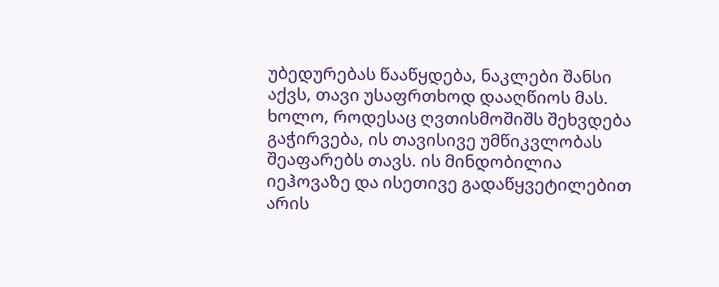უბედურებას წააწყდება, ნაკლები შანსი აქვს, თავი უსაფრთხოდ დააღწიოს მას. ხოლო, როდესაც ღვთისმოშიშს შეხვდება გაჭირვება, ის თავისივე უმწიკვლობას შეაფარებს თავს. ის მინდობილია იეჰოვაზე და ისეთივე გადაწყვეტილებით არის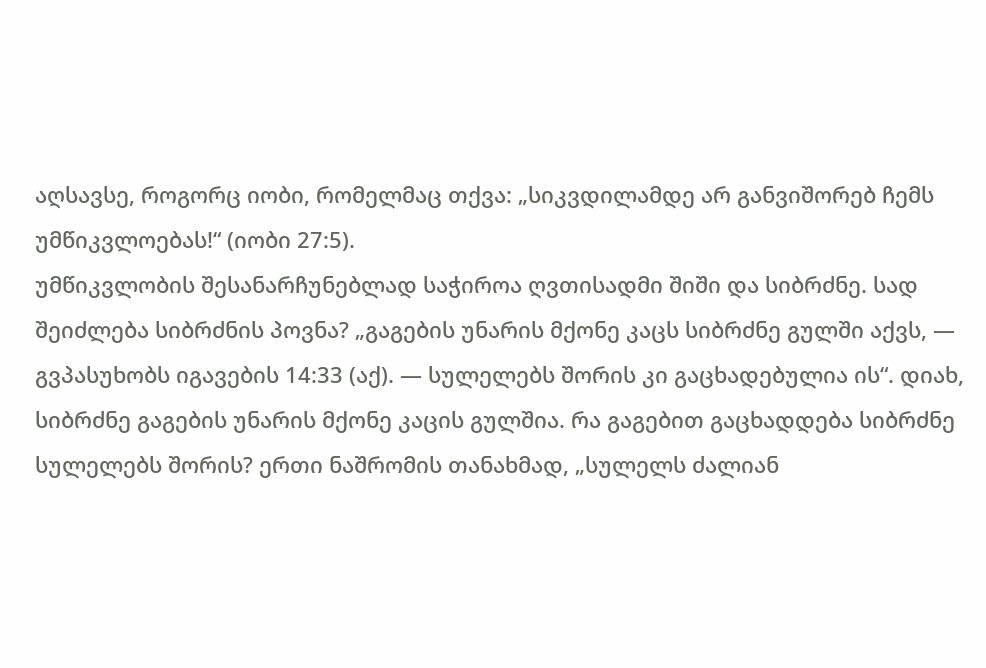აღსავსე, როგორც იობი, რომელმაც თქვა: „სიკვდილამდე არ განვიშორებ ჩემს უმწიკვლოებას!“ (იობი 27:5).
უმწიკვლობის შესანარჩუნებლად საჭიროა ღვთისადმი შიში და სიბრძნე. სად შეიძლება სიბრძნის პოვნა? „გაგების უნარის მქონე კაცს სიბრძნე გულში აქვს, — გვპასუხობს იგავების 14:33 (აქ). — სულელებს შორის კი გაცხადებულია ის“. დიახ, სიბრძნე გაგების უნარის მქონე კაცის გულშია. რა გაგებით გაცხადდება სიბრძნე სულელებს შორის? ერთი ნაშრომის თანახმად, „სულელს ძალიან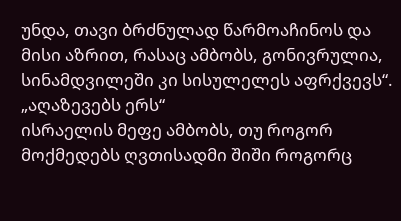უნდა, თავი ბრძნულად წარმოაჩინოს და მისი აზრით, რასაც ამბობს, გონივრულია, სინამდვილეში კი სისულელეს აფრქვევს“.
„აღაზევებს ერს“
ისრაელის მეფე ამბობს, თუ როგორ მოქმედებს ღვთისადმი შიში როგორც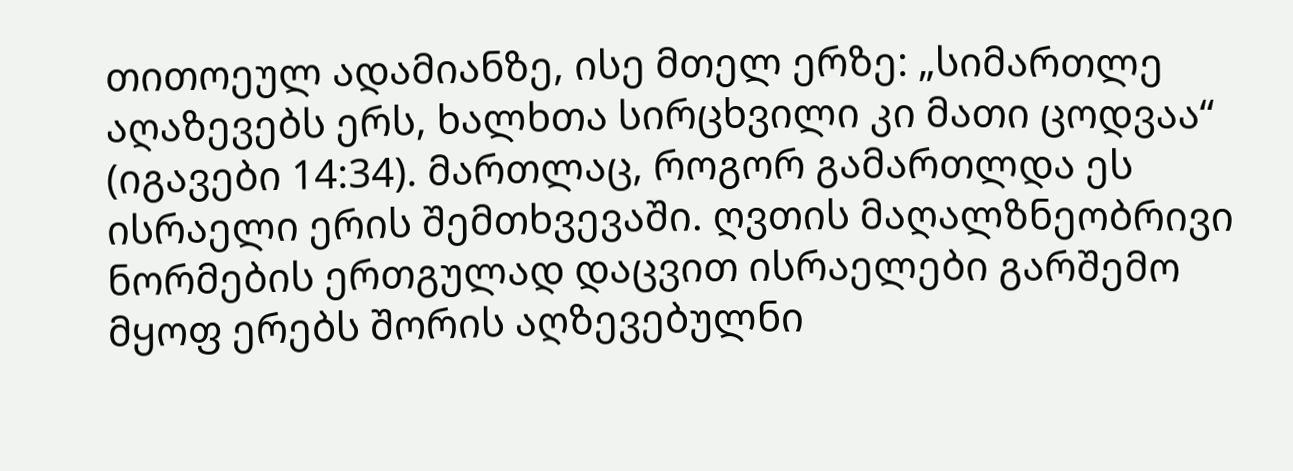თითოეულ ადამიანზე, ისე მთელ ერზე: „სიმართლე აღაზევებს ერს, ხალხთა სირცხვილი კი მათი ცოდვაა“ (იგავები 14:34). მართლაც, როგორ გამართლდა ეს ისრაელი ერის შემთხვევაში. ღვთის მაღალზნეობრივი ნორმების ერთგულად დაცვით ისრაელები გარშემო მყოფ ერებს შორის აღზევებულნი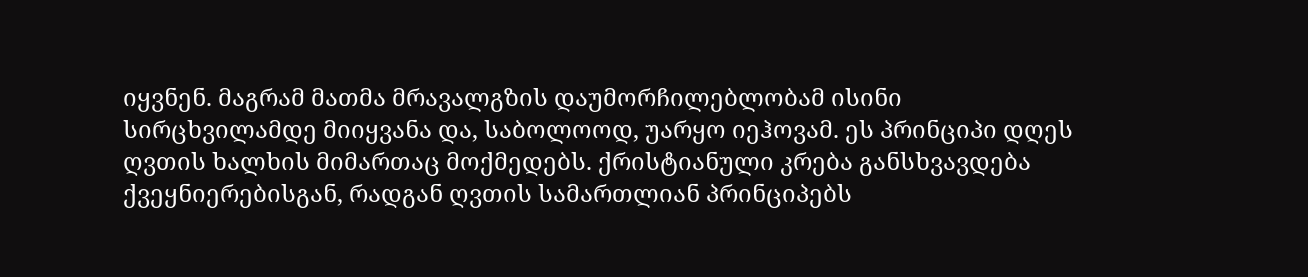იყვნენ. მაგრამ მათმა მრავალგზის დაუმორჩილებლობამ ისინი სირცხვილამდე მიიყვანა და, საბოლოოდ, უარყო იეჰოვამ. ეს პრინციპი დღეს ღვთის ხალხის მიმართაც მოქმედებს. ქრისტიანული კრება განსხვავდება ქვეყნიერებისგან, რადგან ღვთის სამართლიან პრინციპებს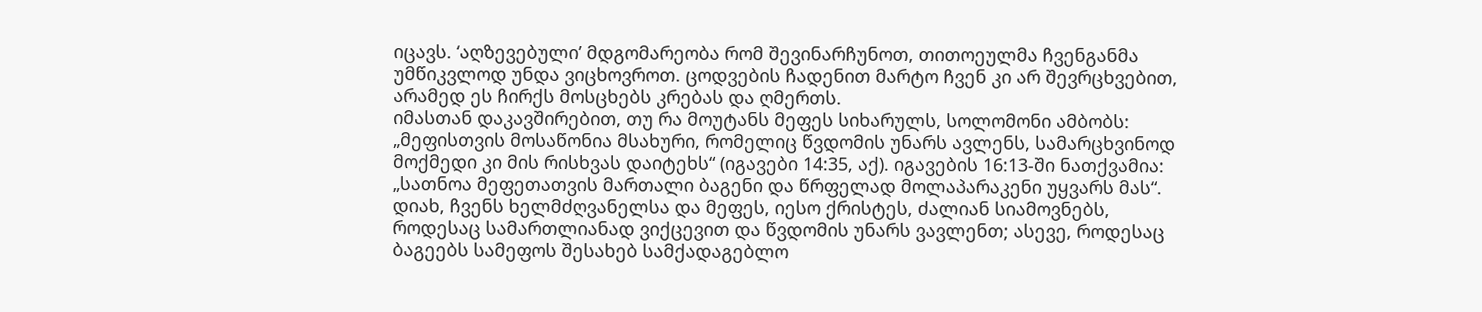იცავს. ‘აღზევებული’ მდგომარეობა რომ შევინარჩუნოთ, თითოეულმა ჩვენგანმა უმწიკვლოდ უნდა ვიცხოვროთ. ცოდვების ჩადენით მარტო ჩვენ კი არ შევრცხვებით, არამედ ეს ჩირქს მოსცხებს კრებას და ღმერთს.
იმასთან დაკავშირებით, თუ რა მოუტანს მეფეს სიხარულს, სოლომონი ამბობს: „მეფისთვის მოსაწონია მსახური, რომელიც წვდომის უნარს ავლენს, სამარცხვინოდ მოქმედი კი მის რისხვას დაიტეხს“ (იგავები 14:35, აქ). იგავების 16:13-ში ნათქვამია: „სათნოა მეფეთათვის მართალი ბაგენი და წრფელად მოლაპარაკენი უყვარს მას“. დიახ, ჩვენს ხელმძღვანელსა და მეფეს, იესო ქრისტეს, ძალიან სიამოვნებს, როდესაც სამართლიანად ვიქცევით და წვდომის უნარს ვავლენთ; ასევე, როდესაც ბაგეებს სამეფოს შესახებ სამქადაგებლო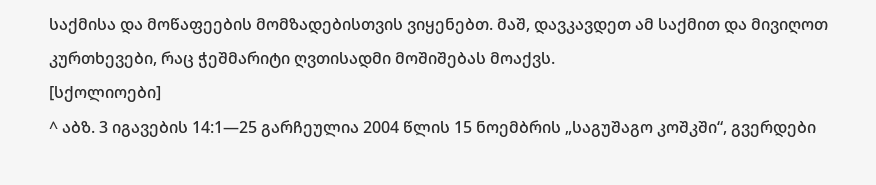საქმისა და მოწაფეების მომზადებისთვის ვიყენებთ. მაშ, დავკავდეთ ამ საქმით და მივიღოთ კურთხევები, რაც ჭეშმარიტი ღვთისადმი მოშიშებას მოაქვს.
[სქოლიოები]
^ აბზ. 3 იგავების 14:1—25 გარჩეულია 2004 წლის 15 ნოემბრის „საგუშაგო კოშკში“, გვერდები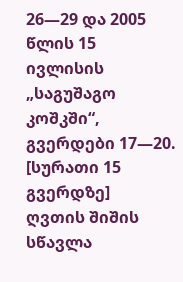26—29 და 2005 წლის 15 ივლისის „საგუშაგო კოშკში“, გვერდები 17—20.
[სურათი 15 გვერდზე]
ღვთის შიშის სწავლა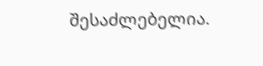შესაძლებელია.